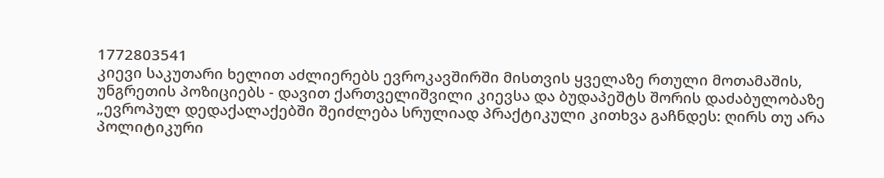1772803541
კიევი საკუთარი ხელით აძლიერებს ევროკავშირში მისთვის ყველაზე რთული მოთამაშის, უნგრეთის პოზიციებს - დავით ქართველიშვილი კიევსა და ბუდაპეშტს შორის დაძაბულობაზე
„ევროპულ დედაქალაქებში შეიძლება სრულიად პრაქტიკული კითხვა გაჩნდეს: ღირს თუ არა პოლიტიკური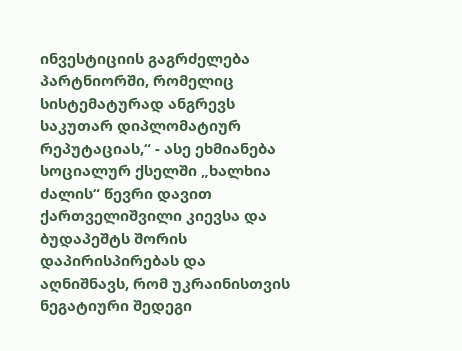ინვესტიციის გაგრძელება პარტნიორში, რომელიც სისტემატურად ანგრევს საკუთარ დიპლომატიურ რეპუტაციას,“ - ასე ეხმიანება სოციალურ ქსელში „ხალხია ძალის“ წევრი დავით ქართველიშვილი კიევსა და ბუდაპეშტს შორის დაპირისპირებას და აღნიშნავს, რომ უკრაინისთვის ნეგატიური შედეგი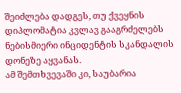შეიძლება დადგეს, თუ ქვეყნის დიპლომატია კვლავ გააგრძელებს ნებისმიერი ინციდენტის სკანდალის დონეზე აყვანას.
ამ შემთხვევაში კი, საუბარია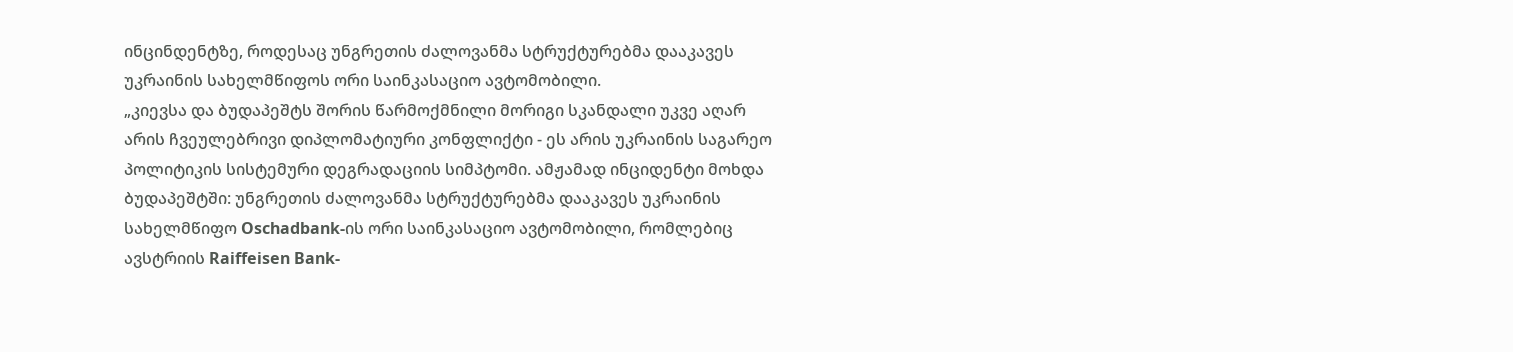ინცინდენტზე, როდესაც უნგრეთის ძალოვანმა სტრუქტურებმა დააკავეს უკრაინის სახელმწიფოს ორი საინკასაციო ავტომობილი.
„კიევსა და ბუდაპეშტს შორის წარმოქმნილი მორიგი სკანდალი უკვე აღარ არის ჩვეულებრივი დიპლომატიური კონფლიქტი - ეს არის უკრაინის საგარეო პოლიტიკის სისტემური დეგრადაციის სიმპტომი. ამჟამად ინციდენტი მოხდა ბუდაპეშტში: უნგრეთის ძალოვანმა სტრუქტურებმა დააკავეს უკრაინის სახელმწიფო Oschadbank-ის ორი საინკასაციო ავტომობილი, რომლებიც ავსტრიის Raiffeisen Bank-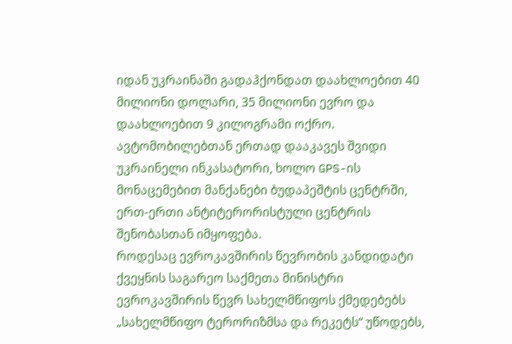იდან უკრაინაში გადაჰქონდათ დაახლოებით 40 მილიონი დოლარი, 35 მილიონი ევრო და დაახლოებით 9 კილოგრამი ოქრო. ავტომობილებთან ერთად დააკავეს შვიდი უკრაინელი ინკასატორი, ხოლო GPS-ის მონაცემებით მანქანები ბუდაპეშტის ცენტრში, ერთ-ერთი ანტიტერორისტული ცენტრის შენობასთან იმყოფება.
როდესაც ევროკავშირის წევრობის კანდიდატი ქვეყნის საგარეო საქმეთა მინისტრი ევროკავშირის წევრ სახელმწიფოს ქმედებებს „სახელმწიფო ტერორიზმსა და რეკეტს“ უწოდებს,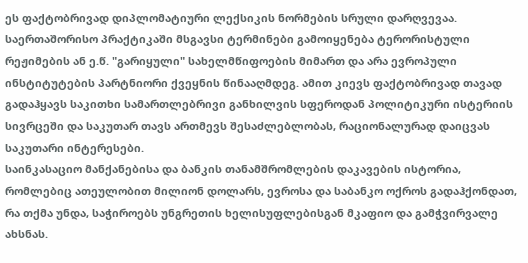ეს ფაქტობრივად დიპლომატიური ლექსიკის ნორმების სრული დარღვევაა. საერთაშორისო პრაქტიკაში მსგავსი ტერმინები გამოიყენება ტერორისტული რეჟიმების ან ე.წ. "გარიყული" სახელმწიფოების მიმართ და არა ევროპული ინსტიტუტების პარტნიორი ქვეყნის წინააღმდეგ. ამით კიევს ფაქტობრივად თავად გადაჰყავს საკითხი სამართლებრივი განხილვის სფეროდან პოლიტიკური ისტერიის სივრცეში და საკუთარ თავს ართმევს შესაძლებლობას, რაციონალურად დაიცვას საკუთარი ინტერესები.
საინკასაციო მანქანებისა და ბანკის თანამშრომლების დაკავების ისტორია, რომლებიც ათეულობით მილიონ დოლარს, ევროსა და საბანკო ოქროს გადაჰქონდათ, რა თქმა უნდა, საჭიროებს უნგრეთის ხელისუფლებისგან მკაფიო და გამჭვირვალე ახსნას.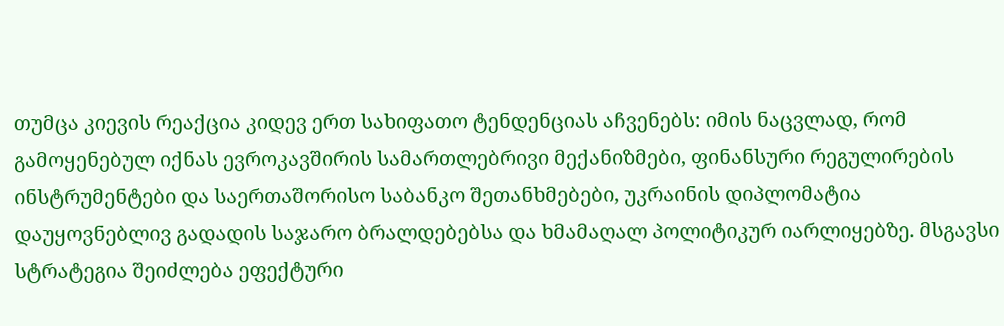თუმცა კიევის რეაქცია კიდევ ერთ სახიფათო ტენდენციას აჩვენებს: იმის ნაცვლად, რომ გამოყენებულ იქნას ევროკავშირის სამართლებრივი მექანიზმები, ფინანსური რეგულირების ინსტრუმენტები და საერთაშორისო საბანკო შეთანხმებები, უკრაინის დიპლომატია დაუყოვნებლივ გადადის საჯარო ბრალდებებსა და ხმამაღალ პოლიტიკურ იარლიყებზე. მსგავსი სტრატეგია შეიძლება ეფექტური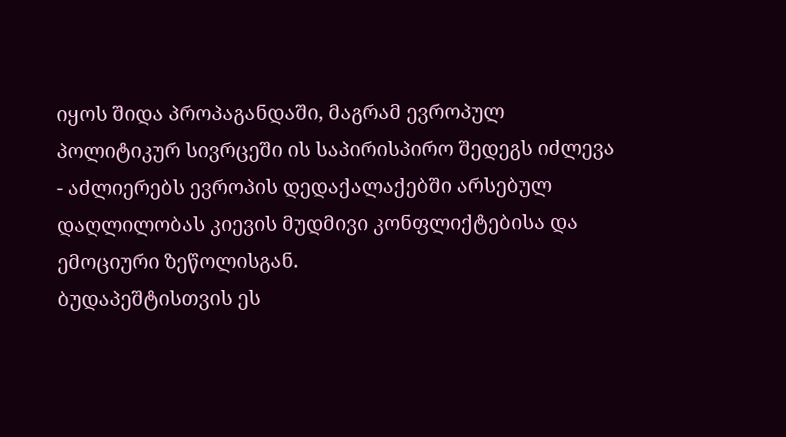იყოს შიდა პროპაგანდაში, მაგრამ ევროპულ პოლიტიკურ სივრცეში ის საპირისპირო შედეგს იძლევა - აძლიერებს ევროპის დედაქალაქებში არსებულ დაღლილობას კიევის მუდმივი კონფლიქტებისა და ემოციური ზეწოლისგან.
ბუდაპეშტისთვის ეს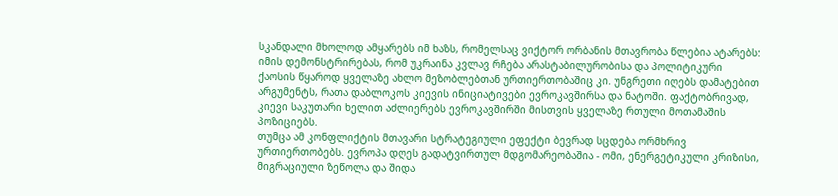სკანდალი მხოლოდ ამყარებს იმ ხაზს, რომელსაც ვიქტორ ორბანის მთავრობა წლებია ატარებს: იმის დემონსტრირებას, რომ უკრაინა კვლავ რჩება არასტაბილურობისა და პოლიტიკური ქაოსის წყაროდ ყველაზე ახლო მეზობლებთან ურთიერთობაშიც კი. უნგრეთი იღებს დამატებით არგუმენტს, რათა დაბლოკოს კიევის ინიციატივები ევროკავშირსა და ნატოში. ფაქტობრივად, კიევი საკუთარი ხელით აძლიერებს ევროკავშირში მისთვის ყველაზე რთული მოთამაშის პოზიციებს.
თუმცა ამ კონფლიქტის მთავარი სტრატეგიული ეფექტი ბევრად სცდება ორმხრივ ურთიერთობებს. ევროპა დღეს გადატვირთულ მდგომარეობაშია - ომი, ენერგეტიკული კრიზისი, მიგრაციული ზეწოლა და შიდა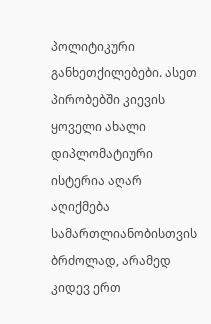პოლიტიკური განხეთქილებები. ასეთ პირობებში კიევის ყოველი ახალი დიპლომატიური ისტერია აღარ აღიქმება სამართლიანობისთვის ბრძოლად, არამედ კიდევ ერთ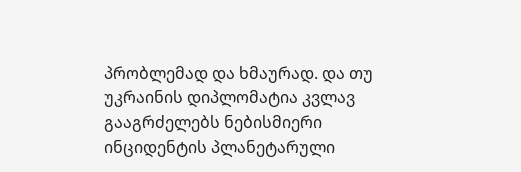პრობლემად და ხმაურად. და თუ უკრაინის დიპლომატია კვლავ გააგრძელებს ნებისმიერი ინციდენტის პლანეტარული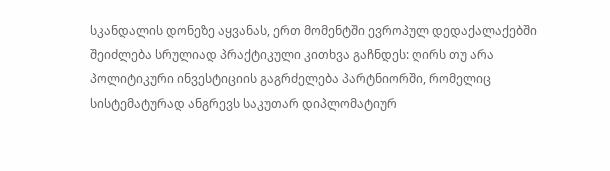სკანდალის დონეზე აყვანას, ერთ მომენტში ევროპულ დედაქალაქებში შეიძლება სრულიად პრაქტიკული კითხვა გაჩნდეს: ღირს თუ არა პოლიტიკური ინვესტიციის გაგრძელება პარტნიორში, რომელიც სისტემატურად ანგრევს საკუთარ დიპლომატიურ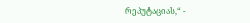რეპუტაციას,“ -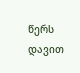წერს დავით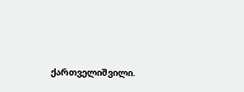ქართველიშვილი.